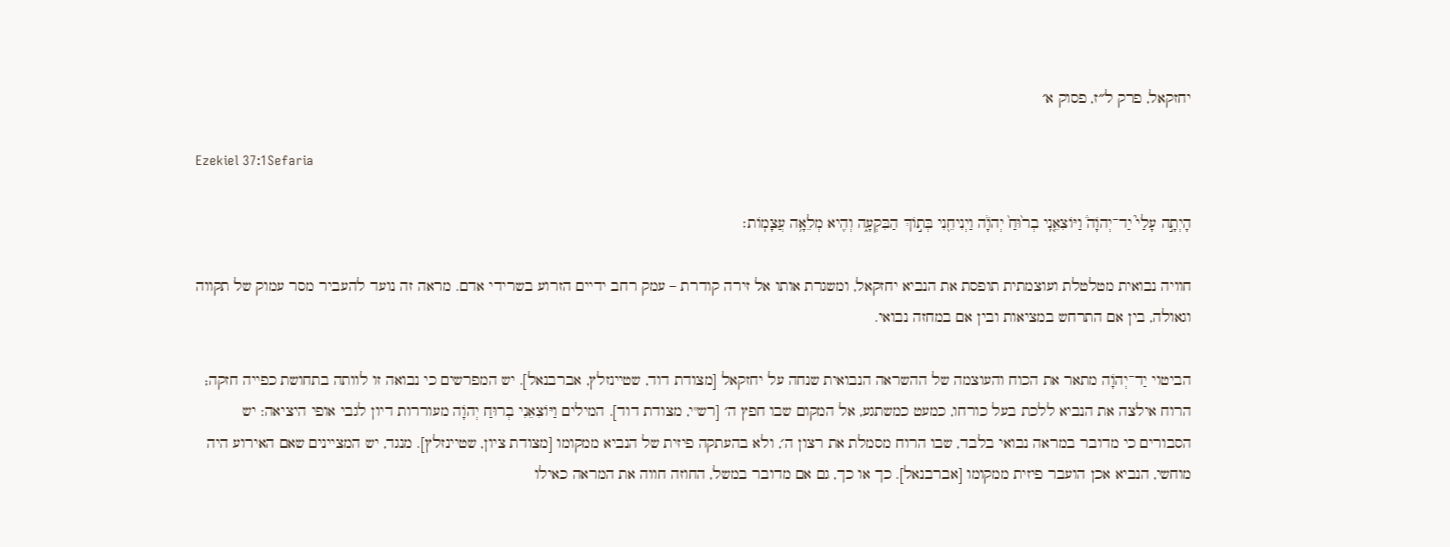יחזקאל, פרק ל״ז, פסוק א׳

Ezekiel 37:1Sefaria

הָיְתָ֣ה עָלַי֮ יַד־יְהֹוָה֒ וַיּוֹצִאֵ֤נִֽי בְר֙וּחַ֙ יְהֹוָ֔ה וַיְנִיחֵ֖נִי בְּת֣וֹךְ הַבִּקְעָ֑ה וְהִ֖יא מְלֵאָ֥ה עֲצָמֽוֹת׃

חוויה נבואית מטלטלת ועוצמתית תופסת את הנביא יחזקאל, ומשגרת אותו אל זירה קודרת – עמק רחב ידיים הזרוע בשרידי אדם. מראה זה נועד להעביר מסר עמוק של תקווה וגאולה, בין אם התרחש במציאות ובין אם במחזה נבואי.

הביטוי יַד־יְהֹוָה מתאר את הכוח והעוצמה של ההשראה הנבואית שנחה על יחזקאל [מצודת דוד, שטיינזלץ, אברבנאל]. יש המפרשים כי נבואה זו לוותה בתחושת כפייה חזקה; הרוח אילצה את הנביא ללכת בעל כורחו, כמעט כמשתגע, אל המקום שבו חפץ ה׳ [רש"י, מצודת דוד]. המילים וַיּוֹצִאֵנִי בְרוּחַ יְהֹוָה מעוררות דיון לגבי אופי היציאה: יש הסבורים כי מדובר במראה נבואי בלבד, שבו הרוח מסמלת את רצון ה׳, ולא בהעתקה פיזית של הנביא ממקומו [מצודת ציון, שטיינזלץ]. מנגד, יש המציינים שאם האירוע היה מוחשי, הנביא אכן הועבר פיזית ממקומו [אברבנאל]. כך או כך, גם אם מדובר במשל, החוזה חווה את המראה כאילו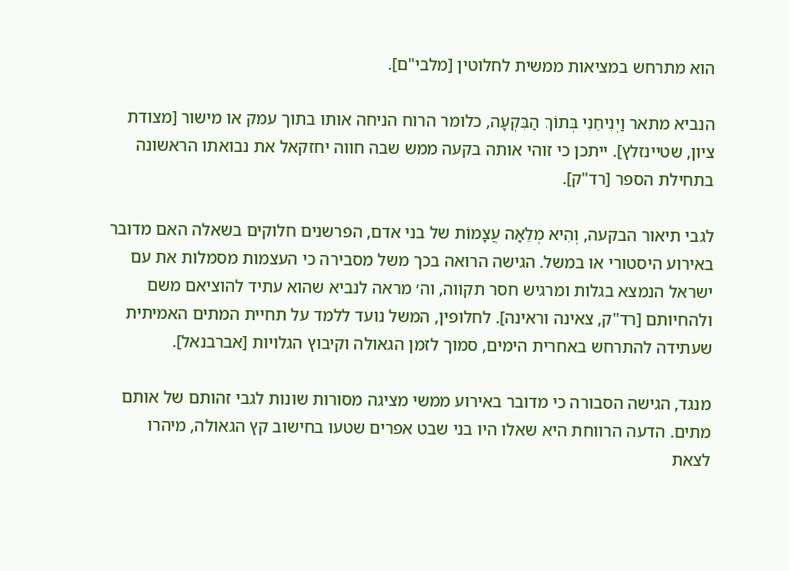הוא מתרחש במציאות ממשית לחלוטין [מלבי"ם].

הנביא מתאר וַיְנִיחֵנִי בְּתוֹךְ הַבִּקְעָה, כלומר הרוח הניחה אותו בתוך עמק או מישור [מצודת ציון, שטיינזלץ]. ייתכן כי זוהי אותה בקעה ממש שבה חווה יחזקאל את נבואתו הראשונה בתחילת הספר [רד"ק].

לגבי תיאור הבקעה, וְהִיא מְלֵאָה עֲצָמוֹת של בני אדם, הפרשנים חלוקים בשאלה האם מדובר באירוע היסטורי או במשל. הגישה הרואה בכך משל מסבירה כי העצמות מסמלות את עם ישראל הנמצא בגלות ומרגיש חסר תקווה, וה׳ מראה לנביא שהוא עתיד להוציאם משם ולהחיותם [רד"ק, צאינה וראינה]. לחלופין, המשל נועד ללמד על תחיית המתים האמיתית שעתידה להתרחש באחרית הימים, סמוך לזמן הגאולה וקיבוץ הגלויות [אברבנאל].

מנגד, הגישה הסבורה כי מדובר באירוע ממשי מציגה מסורות שונות לגבי זהותם של אותם מתים. הדעה הרווחת היא שאלו היו בני שבט אפרים שטעו בחישוב קץ הגאולה, מיהרו לצאת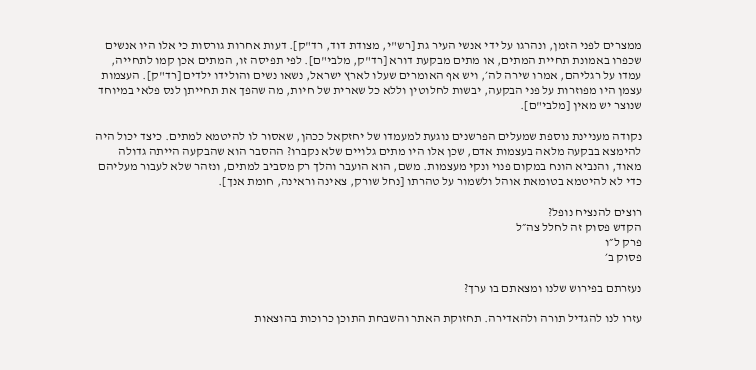ממצרים לפני הזמן, ונהרגו על ידי אנשי העיר גת [רש"י, מצודת דוד, רד"ק]. דעות אחרות גורסות כי אלו היו אנשים שכפרו באמונת תחיית המתים, או מתים מבקעת דורא [רד"ק, מלבי"ם]. לפי תפיסה זו, המתים אכן קמו לתחייה, עמדו על רגליהם, אמרו שירה לה׳, ויש אף האומרים שעלו לארץ ישראל, נשאו נשים והולידו ילדים [רד"ק]. העצמות עצמן היו מפוזרות על פני הבקעה, יבשות לחלוטין וללא כל שארית של חיות, מה שהפך את תחייתן לנס פלאי במיוחד שנוצר יש מאין [מלבי"ם].

נקודה מעניינת נוספת שמעלים הפרשנים נוגעת למעמדו של יחזקאל ככהן, שאסור לו להיטמא למתים. כיצד יכול היה להימצא בבקעה מלאה בעצמות אדם, שכן אלו היו מתים גלויים שלא נקברו? ההסבר הוא שהבקעה הייתה גדולה מאוד, והנביא הונח במקום פנוי ונקי מעצמות. משם, הוא הועבר והלך רק מסביב למתים, ונזהר שלא לעבור מעליהם כדי לא להיטמא בטומאת אוהל ולשמור על טהרתו [נחל שורק, צאינה וראינה, חומת אנך].

רוצים להנציח נופל?
הקדש פסוק זה לחלל צה״ל
פרק ל״ו
פסוק ב׳

נעזרתם בפירוש שלנו ומצאתם בו ערך?

עזרו לנו להגדיל תורה ולהאדירה. תחזוקת האתר והשבחת התוכן כרוכות בהוצאות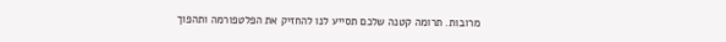מרובות. תרומה קטנה שלכם תסייע לנו להחזיק את הפלטפורמה ותהפוך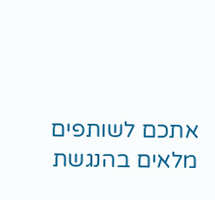אתכם לשותפים מלאים בהנגשת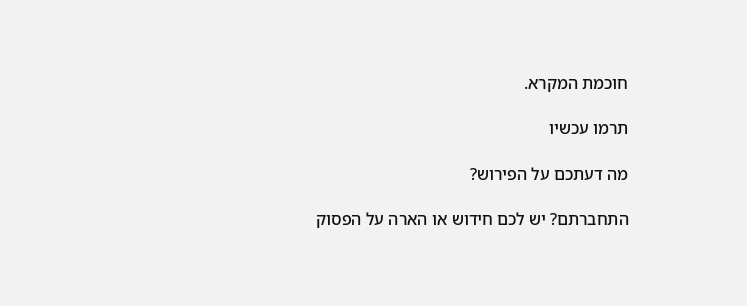חוכמת המקרא.

תרמו עכשיו

מה דעתכם על הפירוש?

התחברתם? יש לכם חידוש או הארה על הפסוק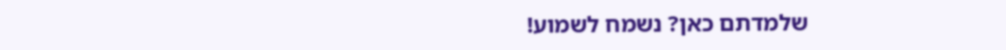שלמדתם כאן? נשמח לשמוע!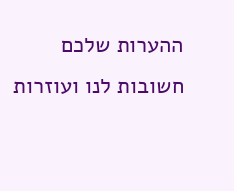ההערות שלכם חשובות לנו ועוזרות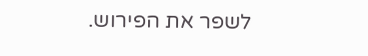לשפר את הפירוש.